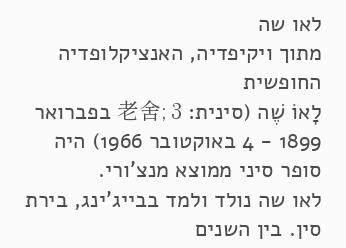לאו שה
מתוך ויקיפדיה, האנציקלופדיה החופשית
לָאוֹ שֶׁה (סינית: 老舍; 3 בפברואר 1899 - 4 באוקטובר 1966) היה סופר סיני ממוצא מנצ'ורי.
לאו שה נולד ולמד בבייג'ינג, בירת סין. בין השנים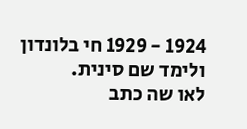1924 - 1929 חי בלונדון ולימד שם סינית.
לאו שה כתב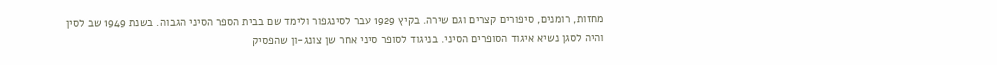מחזות, רומנים, סיפורים קצרים וגם שירה. בקיץ 1929 עבר לסינגפור ולימד שם בבית הספר הסיני הגבוה. בשנת 1949 שב לסין והיה לסגן נשיא איגוד הסופרים הסיני. בניגוד לסופר סיני אחר שן צונג-ון שהפסיק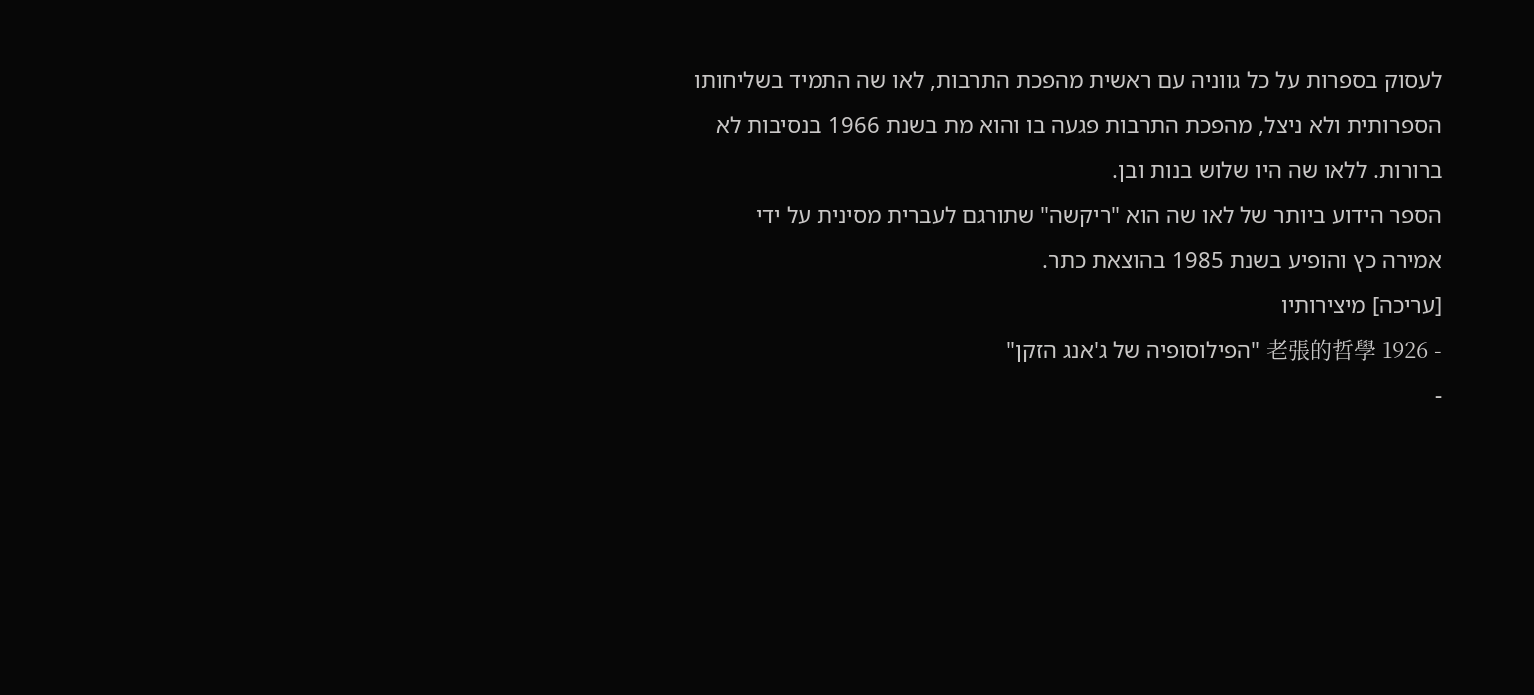לעסוק בספרות על כל גווניה עם ראשית מהפכת התרבות, לאו שה התמיד בשליחותו הספרותית ולא ניצל, מהפכת התרבות פגעה בו והוא מת בשנת 1966 בנסיבות לא ברורות. ללאו שה היו שלוש בנות ובן.
הספר הידוע ביותר של לאו שה הוא "ריקשה" שתורגם לעברית מסינית על ידי אמירה כץ והופיע בשנת 1985 בהוצאת כתר.
[עריכה] מיצירותיו
- 1926 老張的哲學 "הפילוסופיה של ג'אנג הזקן"
-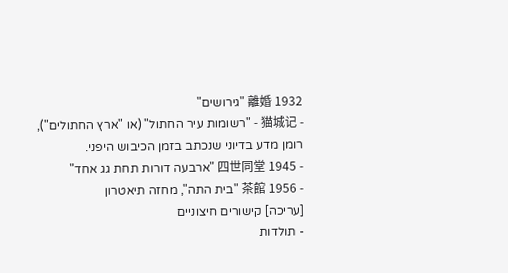1932 離婚 "גירושים"
- 猫城记 - "רשומות עיר החתול" (או "ארץ החתולים"), רומן מדע בדיוני שנכתב בזמן הכיבוש היפני.
- 1945 四世同堂 "ארבעה דורות תחת גג אחד"
- 1956 茶館 "בית התה", מחזה תיאטרון
[עריכה] קישורים חיצוניים
- תולדות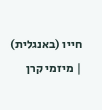חייו (באנגלית)
| מיזמי קרן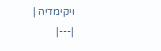ויקימדיה |
|---|